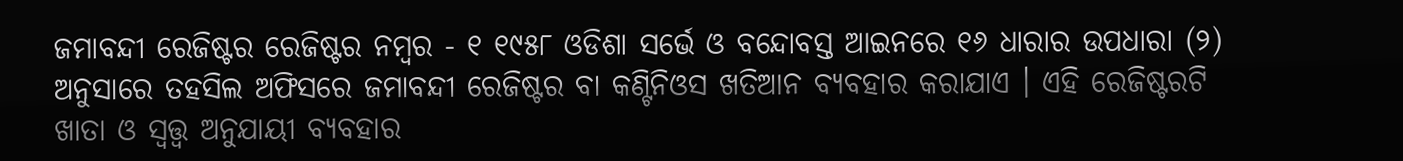ଜମାବନ୍ଦୀ ରେଜିଷ୍ଟର ରେଜିଷ୍ଟର ନମ୍ବର - ୧ ୧୯୫୮ ଓଡିଶା ସର୍ଭେ ଓ ବନ୍ଦୋବସ୍ତ ଆଇନରେ ୧୬ ଧାରାର ଉପଧାରା (୨) ଅନୁସାରେ ତହସିଲ ଅଫିସରେ ଜମାବନ୍ଦୀ ରେଜିଷ୍ଟର ବା କଣ୍ଟିନିଓସ ଖତିଆନ ବ୍ୟବହାର କରାଯାଏ । ଏହି ରେଜିଷ୍ଟରଟି ଖାତା ଓ ସ୍ଵତ୍ତ୍ଵ ଅନୁଯାୟୀ ବ୍ୟବହାର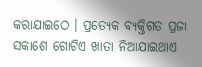କରାଯାଇଠେ । ପ୍ରତ୍ୟେକ ବ୍ୟକ୍ତିଗତ ପ୍ରଜା ସକାଶେ ଗୋଟିଏ ଖାତା ନିଆଯାଇଥାଏ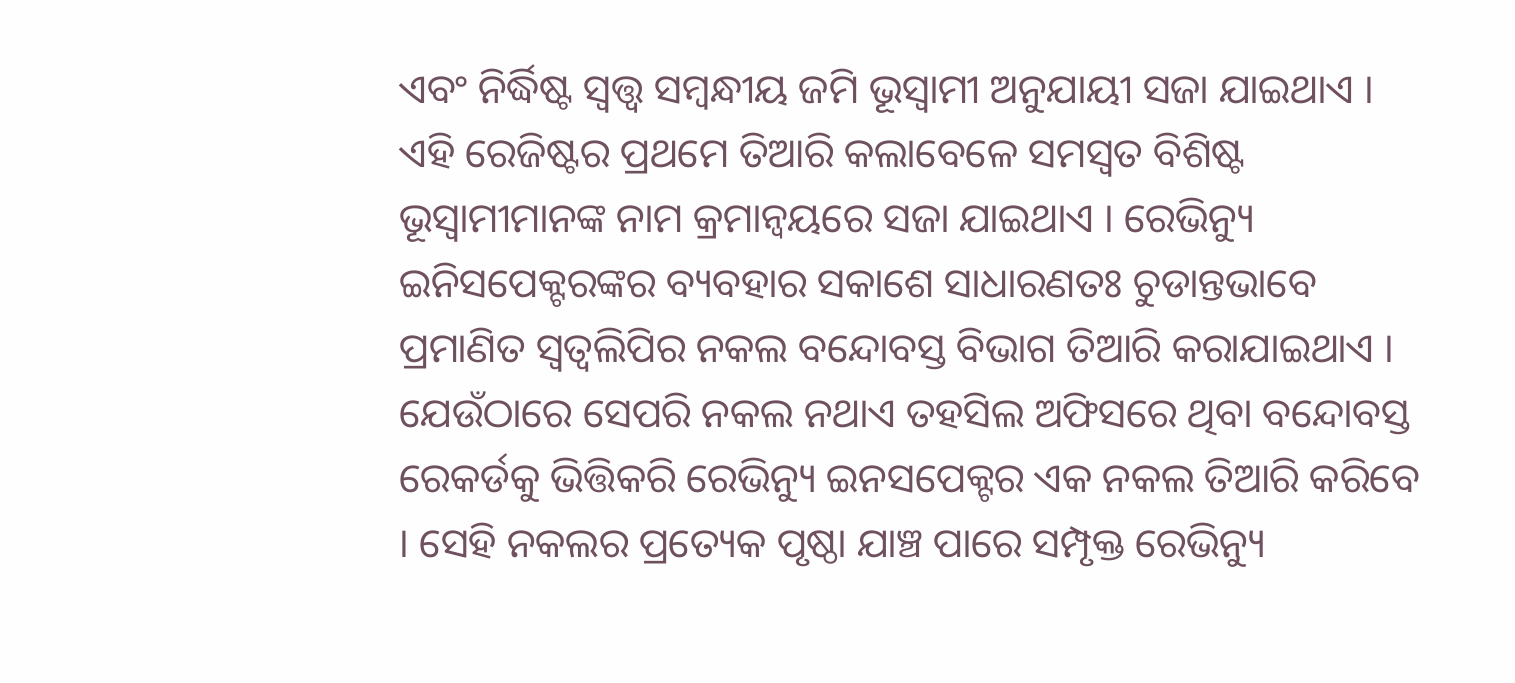ଏବଂ ନିର୍ଦ୍ଧିଷ୍ଟ ସ୍ଵତ୍ତ୍ଵ ସମ୍ବନ୍ଧୀୟ ଜମି ଭୂସ୍ଵାମୀ ଅନୁଯାୟୀ ସଜା ଯାଇଥାଏ । ଏହି ରେଜିଷ୍ଟର ପ୍ରଥମେ ତିଆରି କଲାବେଳେ ସମସ୍ଵତ ବିଶିଷ୍ଟ ଭୂସ୍ଵାମୀମାନଙ୍କ ନାମ କ୍ରମାନ୍ଵୟରେ ସଜା ଯାଇଥାଏ । ରେଭିନ୍ୟୁ ଇନିସପେକ୍ଟରଙ୍କର ବ୍ୟବହାର ସକାଶେ ସାଧାରଣତଃ ଚୁଡାନ୍ତଭାବେ ପ୍ରମାଣିତ ସ୍ଵତ୍ଵଲିପିର ନକଲ ବନ୍ଦୋବସ୍ତ ବିଭାଗ ତିଆରି କରାଯାଇଥାଏ । ଯେଉଁଠାରେ ସେପରି ନକଲ ନଥାଏ ତହସିଲ ଅଫିସରେ ଥିବା ବନ୍ଦୋବସ୍ତ ରେକର୍ଡକୁ ଭିତ୍ତିକରି ରେଭିନ୍ୟୁ ଇନସପେକ୍ଟର ଏକ ନକଲ ତିଆରି କରିବେ । ସେହି ନକଲର ପ୍ରତ୍ୟେକ ପୃଷ୍ଠା ଯାଞ୍ଚ ପାରେ ସମ୍ପୃକ୍ତ ରେଭିନ୍ୟୁ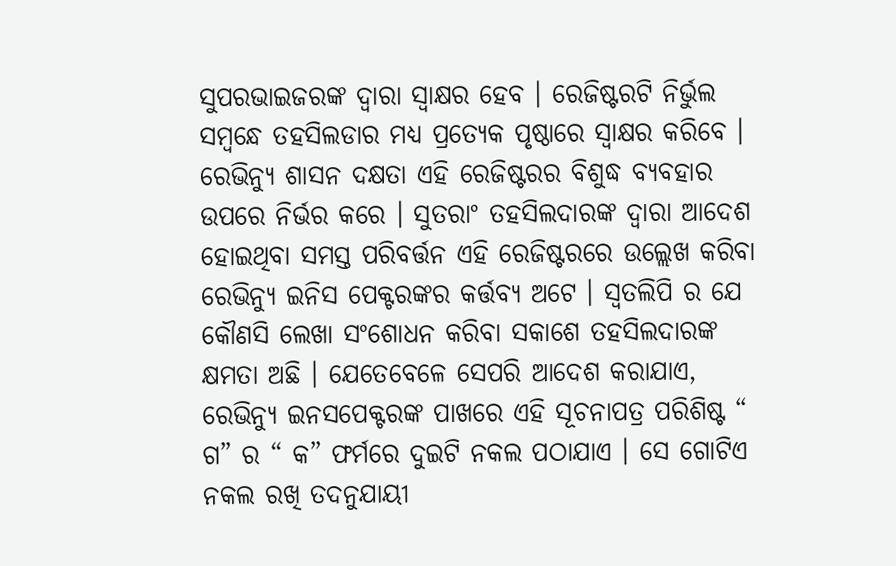ସୁପରଭାଇଜରଙ୍କ ଦ୍ଵାରା ସ୍ଵାକ୍ଷର ହେବ । ରେଜିଷ୍ଟରଟି ନିର୍ଭୁଲ ସମ୍ବନ୍ଧେ ତହସିଲଡାର ମଧ୍ୟ ପ୍ରତ୍ୟେକ ପୃଷ୍ଠାରେ ସ୍ଵାକ୍ଷର କରିବେ । ରେଭିନ୍ୟୁ ଶାସନ ଦକ୍ଷତା ଏହି ରେଜିଷ୍ଟରର ବିଶୁଦ୍ଧ ବ୍ୟବହାର ଉପରେ ନିର୍ଭର କରେ । ସୁତରାଂ ତହସିଲଦାରଙ୍କ ଦ୍ଵାରା ଆଦେଶ ହୋଇଥିବା ସମସ୍ତ ପରିବର୍ତ୍ତନ ଏହି ରେଜିଷ୍ଟରରେ ଉଲ୍ଲେଖ କରିବା ରେଭିନ୍ୟୁ ଇନିସ ପେକ୍ଟରଙ୍କର କର୍ତ୍ତବ୍ୟ ଅଟେ । ସ୍ଵତଲିପି ର ଯେ କୌଣସି ଲେଖା ସଂଶୋଧନ କରିବା ସକାଶେ ତହସିଲଦାରଙ୍କ କ୍ଷମତା ଅଛି । ଯେତେବେଳେ ସେପରି ଆଦେଶ କରାଯାଏ, ରେଭିନ୍ୟୁ ଇନସପେକ୍ଟରଙ୍କ ପାଖରେ ଏହି ସୂଚନାପତ୍ର ପରିଶିଷ୍ଟ “ ଗ” ର “ କ” ଫର୍ମରେ ଦୁଇଟି ନକଲ ପଠାଯାଏ । ସେ ଗୋଟିଏ ନକଲ ରଖି ତଦନୁଯାୟୀ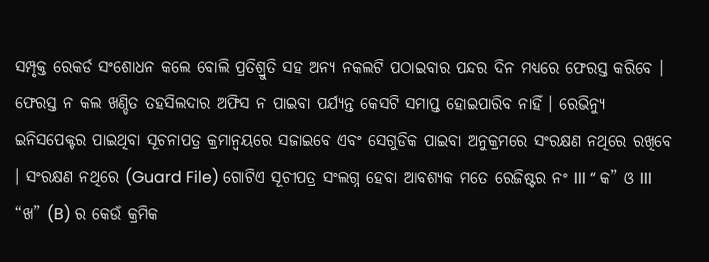ସମ୍ପୃକ୍ତ ରେକର୍ଡ ସଂଶୋଧନ କଲେ ବୋଲି ପ୍ରତିଶ୍ରୁତି ସହ ଅନ୍ୟ ନକଲଟି ପଠାଇବାର ପନ୍ଦର ଦିନ ମଧ୍ୟରେ ଫେରସ୍ତ କରିବେ । ଫେରସ୍ତ ନ କଲ ଖଣ୍ଡିତ ତହସିଲଦାର ଅଫିସ ନ ପାଇବା ପର୍ଯ୍ୟନ୍ତ କେସଟି ସମାପ୍ତ ହୋଇପାରିବ ନାହିଁ । ରେଭିନ୍ୟୁ ଇନିସପେକ୍ଟର ପାଇଥିବା ସୂଚନାପତ୍ର କ୍ରମାନ୍ଵୟରେ ସଜାଇବେ ଏବଂ ସେଗୁଡିକ ପାଇବା ଅନୁକ୍ରମରେ ସଂରକ୍ଷଣ ନଥିରେ ରଖିବେ । ସଂରକ୍ଷଣ ନଥିରେ (Guard File) ଗୋଟିଏ ସୂଚୀପତ୍ର ସଂଲଗ୍ନ ହେବା ଆବଶ୍ୟକ ମତେ ରେଜିଷ୍ଟର ନଂ III “ କ” ଓ III “ଖ” (B) ର କେଉଁ କ୍ରମିକ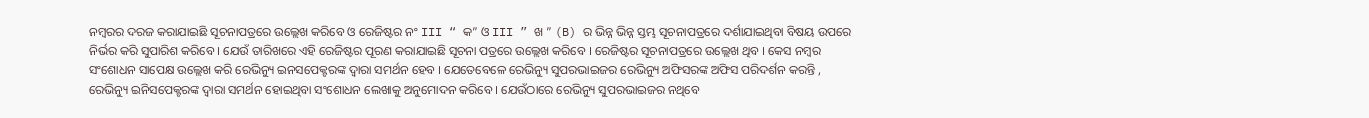ନମ୍ବରର ଦରଜ କରାଯାଇଛି ସୂଚନାପତ୍ରରେ ଉଲ୍ଲେଖ କରିବେ ଓ ରେଜିଷ୍ଟର ନଂ III “ କ” ଓ III ” ଖ ” (B) ର ଭିନ୍ନ ଭିନ୍ନ ସ୍ତମ୍ଭ ସୂଚନାପତ୍ରରେ ଦର୍ଶାଯାଇଥିବା ବିଷୟ ଉପରେ ନିର୍ଭର କରି ସୁପାରିଶ କରିବେ । ଯେଉଁ ତାରିଖରେ ଏହି ରେଜିଷ୍ଟର ପୂରଣ କରାଯାଇଛି ସୂଚନା ପତ୍ରରେ ଉଲ୍ଲେଖ କରିବେ । ରେଜିଷ୍ଟର ସୂଚନାପତ୍ରରେ ଉଲ୍ଲେଖ ଥିବ । କେସ ନମ୍ବର ସଂଶୋଧନ ସାପେକ୍ଷ ଉଲ୍ଲେଖ କରି ରେଭିନ୍ୟୁ ଇନସପେକ୍ଟରଙ୍କ ଦ୍ଵାରା ସମର୍ଥନ ହେବ । ଯେତେବେଳେ ରେଭିନ୍ୟୁ ସୁପରଭାଇଜର ରେଭିନ୍ୟୁ ଅଫିସରଙ୍କ ଅଫିସ ପରିଦର୍ଶନ କରନ୍ତି , ରେଭିନ୍ୟୁ ଇନିସପେକ୍ଟରଙ୍କ ଦ୍ଵାରା ସମର୍ଥନ ହୋଇଥିବା ସଂଶୋଧନ ଲେଖାକୁ ଅନୁମୋଦନ କରିବେ । ଯେଉଁଠାରେ ରେଭିନ୍ୟୁ ସୁପରଭାଇଜର ନଥିବେ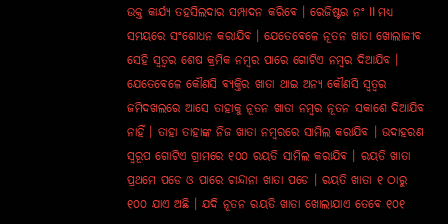ଉକ୍ତ କାର୍ଯ୍ୟ ତହସିଲଦାର ସମ୍ପାଦନ କରିବେ । ରେଜିଷ୍ଟର ନଂ II ମଧ୍ୟ ସମୟରେ ସଂଶୋଧନ କରାଯିବ । ଯେତେବେଳେ ନୂତନ ଖାତା ଖୋଲାଜୀବ ସେହି ସ୍ଵତ୍ଵର ଶେଷ କ୍ରମିକ ନମ୍ବର ପାରେ ଗୋଟିଏ ନମ୍ବର ଦିଆଯିବ । ଯେତେବେଳେ କୌଣସି ବ୍ୟକ୍ତିର ଖାତା ଥାଇ ଅନ୍ୟ କୌଣସି ସ୍ଵତ୍ଵର ଜମିଦଖଲରେ ଆସେ ତାହାକୁ ନୂତନ ଖାତା ନମ୍ବର ନୂତନ ସକାଶେ ଦିଆଯିବ ନାହିଁ । ତାହା ତାହାଙ୍କ ନିଜ ଖାତା ନମ୍ବରରେ ସାମିଲ କରାଯିବ । ଉଦାହରଣ ସ୍ୱରୂପ ଗୋଟିଏ ଗ୍ରାମରେ ୧୦୦ ରୟତି ସାମିଲ କରାଯିବ । ରୟତି ଖାତା ପ୍ରଥମେ ପଡେ ଓ ପାରେ ଚାନ୍ଦାନା ଖାତା ପଡେ । ରୟତି ଖାତା ୧ ଠାରୁ ୧୦୦ ଯାଏ ଅଛି । ଯଦି ନୂତନ ରୟତି ଖାତା ଖୋଲାଯାଏ ତେବେ ୧୦୧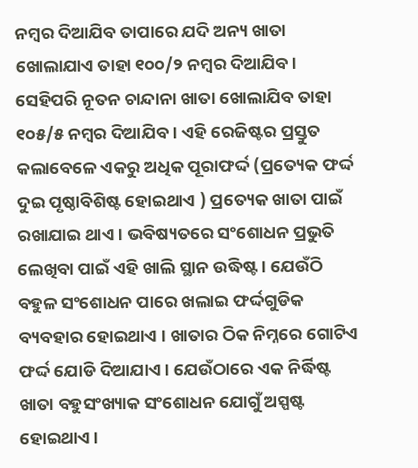ନମ୍ବର ଦିଆଯିବ ତାପାରେ ଯଦି ଅନ୍ୟ ଖାତା ଖୋଲାଯାଏ ତାହା ୧୦୦/୨ ନମ୍ବର ଦିଆଯିବ । ସେହିପରି ନୂତନ ଚାନ୍ଦାନା ଖାତା ଖୋଲାଯିବ ତାହା ୧୦୫/୫ ନମ୍ବର ଦିଆଯିବ । ଏହି ରେଜିଷ୍ଟର ପ୍ରସ୍ତୁତ କଲାବେଳେ ଏକରୁ ଅଧିକ ପୂରାଫର୍ଦ୍ଦ (ପ୍ରତ୍ୟେକ ଫର୍ଦ୍ଦ ଦୁଇ ପୃଷ୍ଠାବିଶିଷ୍ଟ ହୋଇଥାଏ ) ପ୍ରତ୍ୟେକ ଖାତା ପାଇଁ ରଖାଯାଇ ଥାଏ । ଭବିଷ୍ୟତରେ ସଂଶୋଧନ ପ୍ରଭୁତି ଲେଖିବା ପାଇଁ ଏହି ଖାଲି ସ୍ଥାନ ଉଦ୍ଧିଷ୍ଟ । ଯେଉଁଠି ବହୁଳ ସଂଶୋଧନ ପାରେ ଖଲାଇ ଫର୍ଦ୍ଦଗୁଡିକ ବ୍ୟବହାର ହୋଇଥାଏ । ଖାତାର ଠିକ ନିମ୍ନରେ ଗୋଟିଏ ଫର୍ଦ୍ଦ ଯୋଡି ଦିଆଯାଏ । ଯେଉଁଠାରେ ଏକ ନିର୍ଦ୍ଧିଷ୍ଟ ଖାତା ବହୁସଂଖ୍ୟାକ ସଂଶୋଧନ ଯୋଗୁଁ ଅସ୍ପଷ୍ଟ ହୋଇଥାଏ ।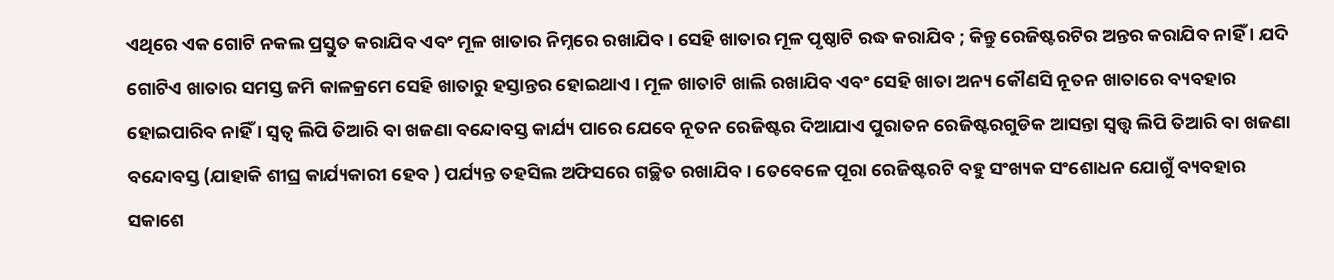ଏଥିରେ ଏକ ଗୋଟି ନକଲ ପ୍ରସ୍ତୁତ କରାଯିବ ଏବଂ ମୂଳ ଖାତାର ନିମ୍ନରେ ରଖାଯିବ । ସେହି ଖାତାର ମୂଳ ପୃଷ୍ଠାଟି ରଦ୍ଧ କରାଯିବ ; କିନ୍ତୁ ରେଜିଷ୍ଟରଟିର ଅନ୍ତର କରାଯିବ ନାହିଁ । ଯଦି ଗୋଟିଏ ଖାତାର ସମସ୍ତ ଜମି କାଳକ୍ରମେ ସେହି ଖାତାରୁ ହସ୍ତାନ୍ତର ହୋଇଥାଏ । ମୂଳ ଖାତାଟି ଖାଲି ରଖାଯିବ ଏବଂ ସେହି ଖାତା ଅନ୍ୟ କୌଣସି ନୂତନ ଖାତାରେ ବ୍ୟବହାର ହୋଇପାରିବ ନାହିଁ । ସ୍ଵତ୍ଵ ଲିପି ତିଆରି ବା ଖଜଣା ବନ୍ଦୋବସ୍ତ କାର୍ଯ୍ୟ ପାରେ ଯେବେ ନୂତନ ରେଜିଷ୍ଟର ଦିଆଯାଏ ପୁରାତନ ରେଜିଷ୍ଟରଗୁଡିକ ଆସନ୍ତା ସ୍ଵତ୍ତ୍ଵ ଲିପି ତିଆରି ବା ଖଜଣା ବନ୍ଦୋବସ୍ତ (ଯାହାକି ଶୀଘ୍ର କାର୍ଯ୍ୟକାରୀ ହେବ ) ପର୍ଯ୍ୟନ୍ତ ତହସିଲ ଅଫିସରେ ଗଚ୍ଛିତ ରଖାଯିବ । ତେବେଳେ ପୂରା ରେଜିଷ୍ଟରଟି ବହୁ ସଂଖ୍ୟକ ସଂଶୋଧନ ଯୋଗୁଁ ବ୍ୟବହାର ସକାଶେ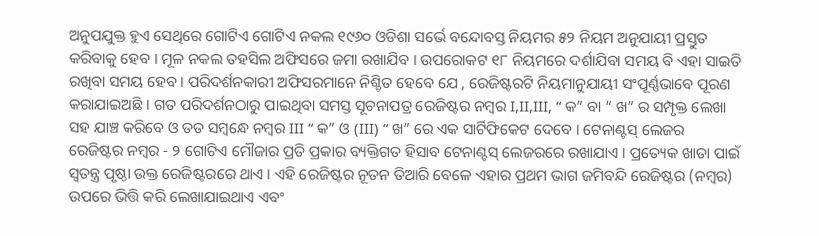ଅନୁପଯୁକ୍ତ ହୁଏ ସେଥିରେ ଗୋଟିଏ ଗୋଟିଏ ନକଲ ୧୯୬୦ ଓଡିଶା ସର୍ଭେ ବନ୍ଦୋବସ୍ତ ନିୟମର ୫୨ ନିୟମ ଅନୁଯାୟୀ ପ୍ରସ୍ତୁତ କରିବାକୁ ହେବ । ମୂଳ ନକଲ ତହସିଲ ଅଫିସରେ ଜମା ରଖାଯିବ । ଉପରୋକଟ ୧୮ ନିୟମରେ ଦର୍ଶାଯିବା ସମୟ ବି ଏହା ସାଇତି ରଖିବା ସମୟ ହେବ । ପରିଦର୍ଶନକାରୀ ଅଫିସରମାନେ ନିଶ୍ଚିତ ହେବେ ଯେ , ରେଜିଷ୍ଟରଟି ନିୟମାନୁଯାୟୀ ସଂପୂର୍ଣ୍ଣଭାବେ ପୂରଣ କରାଯାଇଅଛି । ଗତ ପରିଦର୍ଶନଠାରୁ ପାଇଥିବା ସମସ୍ତ ସୂଚନାପତ୍ର ରେଜିଷ୍ଟର ନମ୍ବର I,II,III, “ କ” ବା “ ଖ” ର ସମ୍ପୃକ୍ତ ଲେଖା ସହ ଯାଞ୍ଚ କରିବେ ଓ ତତ ସମ୍ବନ୍ଧେ ନମ୍ବର III “ କ” ଓ (III) “ ଖ” ରେ ଏକ ସାର୍ଟିଫିକେଟ ଦେବେ । ଟେନାଣ୍ଟସ୍ ଲେଜର ରେଜିଷ୍ଟର ନମ୍ବର - ୨ ଗୋଟିଏ ମୌଜାର ପ୍ରତି ପ୍ରକାର ବ୍ୟକ୍ତିଗତ ହିସାବ ଟେନାଣ୍ଟସ୍ ଲେଜରରେ ରଖାଯାଏ । ପ୍ରତ୍ୟେକ ଖାତା ପାଇଁ ସ୍ଵତନ୍ତ୍ର ପୃଷ୍ଠା ଉକ୍ତ ରେଜିଷ୍ଟରରେ ଥାଏ । ଏହି ରେଜିଷ୍ଟର ନୂତନ ତିଆରି ବେଳେ ଏହାର ପ୍ରଥମ ଭାଗ ଜମିବନ୍ଦି ରେଜିଷ୍ଟର (ନମ୍ବର) ଉପରେ ଭିତ୍ତି କରି ଲେଖାଯାଇଥାଏ ଏବଂ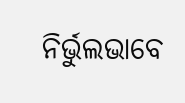ନିର୍ଭୁଲଭାବେ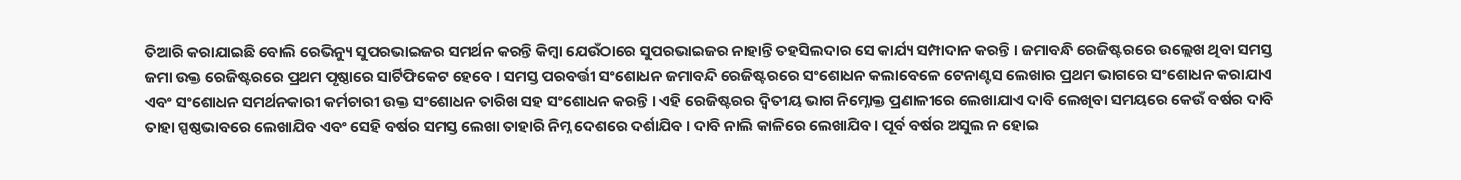ତିଆରି କରାଯାଇଛି ବୋଲି ରେଭିନ୍ୟୁ ସୁପରଭାଇଜର ସମର୍ଥନ କରନ୍ତି କିମ୍ବା ଯେଉଁଠାରେ ସୁପରଭାଇଜର ନାହାନ୍ତି ତହସିଲଦାର ସେ କାର୍ଯ୍ୟ ସମ୍ପାଦାନ କରନ୍ତି । ଜମାବନ୍ଧି ରେଜିଷ୍ଟରରେ ଉଲ୍ଲେଖ ଥିବା ସମସ୍ତ ଜମା ଉକ୍ତ ରେଜିଷ୍ଟରରେ ପ୍ରଥମ ପୃଷ୍ଠାରେ ସାର୍ଟିଫିକେଟ ହେବେ । ସମସ୍ତ ପରବର୍ତ୍ତୀ ସଂଶୋଧନ ଜମାବନ୍ଦି ରେଜିଷ୍ଟରରେ ସଂଶୋଧନ କଲାବେଳେ ଟେନାଣ୍ଟସ ଲେଖାର ପ୍ରଥମ ଭାଗରେ ସଂଶୋଧନ କରାଯାଏ ଏବଂ ସଂଶୋଧନ ସମର୍ଥନକାରୀ କର୍ମଚାରୀ ଉକ୍ତ ସଂଶୋଧନ ତାରିଖ ସହ ସଂଶୋଧନ କରନ୍ତି । ଏହି ରେଜିଷ୍ଟରର ଦ୍ଵିତୀୟ ଭାଗ ନିମ୍ନୋକ୍ତ ପ୍ରଣାଳୀରେ ଲେଖାଯାଏ ଦାବି ଲେଖିବା ସମୟରେ କେଉଁ ବର୍ଷର ଦାବି ତାହା ସ୍ପଷ୍ଠଭାବରେ ଲେଖାଯିବ ଏବଂ ସେହି ବର୍ଷର ସମସ୍ତ ଲେଖା ତାହାରି ନିମ୍ନ ଦେଶରେ ଦର୍ଶାଯିବ । ଦାବି ନାଲି କାଳିରେ ଲେଖାଯିବ । ପୂର୍ବ ବର୍ଷର ଅସୁଲ ନ ହୋଇ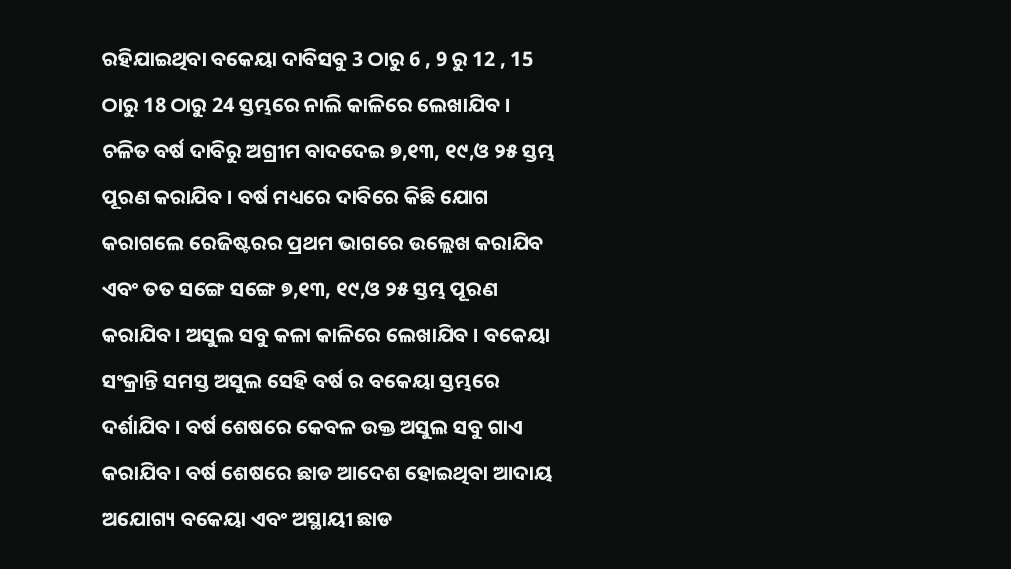ରହିଯାଇଥିବା ବକେୟା ଦାବିସବୁ 3 ଠାରୁ 6 , 9 ରୁ 12 , 15 ଠାରୁ 18 ଠାରୁ 24 ସ୍ତମ୍ଭରେ ନାଲି କାଳିରେ ଲେଖାଯିବ । ଚଳିତ ବର୍ଷ ଦାବିରୁ ଅଗ୍ରୀମ ବାଦଦେଇ ୭,୧୩, ୧୯,ଓ ୨୫ ସ୍ତମ୍ଭ ପୂରଣ କରାଯିବ । ବର୍ଷ ମଧ୍ୟରେ ଦାବିରେ କିଛି ଯୋଗ କରାଗଲେ ରେଜିଷ୍ଟରର ପ୍ରଥମ ଭାଗରେ ଉଲ୍ଲେଖ କରାଯିବ ଏବଂ ତତ ସଙ୍ଗେ ସଙ୍ଗେ ୭,୧୩, ୧୯,ଓ ୨୫ ସ୍ତମ୍ଭ ପୂରଣ କରାଯିବ । ଅସୁଲ ସବୁ କଳା କାଳିରେ ଲେଖାଯିବ । ବକେୟା ସଂକ୍ରାନ୍ତି ସମସ୍ତ ଅସୁଲ ସେହି ବର୍ଷ ର ବକେୟା ସ୍ତମ୍ଭରେ ଦର୍ଶାଯିବ । ବର୍ଷ ଶେଷରେ କେବଳ ଉକ୍ତ ଅସୁଲ ସବୁ ଗାଏ କରାଯିବ । ବର୍ଷ ଶେଷରେ ଛାଡ ଆଦେଶ ହୋଇଥିବା ଆଦାୟ ଅଯୋଗ୍ୟ ବକେୟା ଏବଂ ଅସ୍ଥାୟୀ ଛାଡ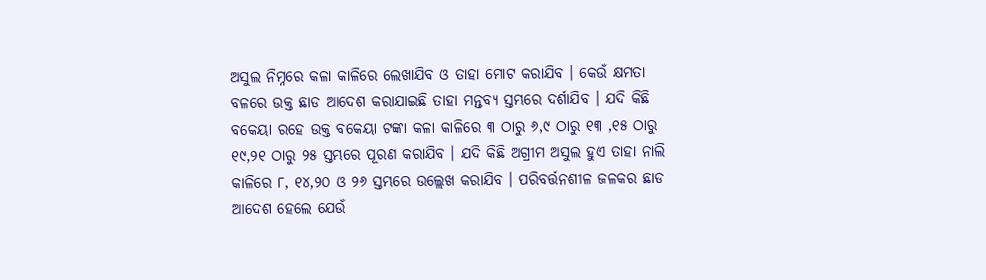ଅସୁଲ ନିମ୍ନରେ କଳା କାଳିରେ ଲେଖାଯିବ ଓ ତାହା ମୋଟ କରାଯିବ । କେଉଁ କ୍ଷମତା ବଳରେ ଉକ୍ତ ଛାଡ ଆଦେଶ କରାଯାଇଛି ତାହା ମନ୍ତବ୍ୟ ସ୍ତମ୍ଭରେ ଦର୍ଶାଯିବ । ଯଦି କିଛି ବକେୟା ରହେ ଉକ୍ତ ବକେୟା ଟଙ୍କା କଳା କାଳିରେ ୩ ଠାରୁ ୬,୯ ଠାରୁ ୧୩ ,୧୫ ଠାରୁ ୧୯,୨୧ ଠାରୁ ୨୫ ସ୍ତମ୍ଭରେ ପୂରଣ କରାଯିବ । ଯଦି କିଛି ଅଗ୍ରୀମ ଅସୁଲ ହୁଏ ତାହା ନାଲି କାଳିରେ ୮, ୧୪,୨୦ ଓ ୨୬ ସ୍ତମ୍ଭରେ ଉଲ୍ଲେଖ କରାଯିବ । ପରିବର୍ତ୍ତନଶୀଳ ଜଳକର ଛାଡ ଆଦେଶ ହେଲେ ଯେଉଁ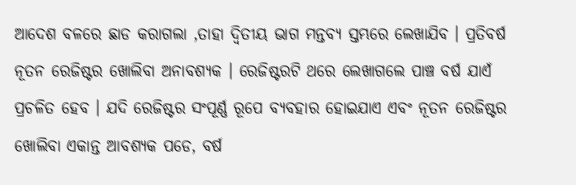ଆଦେଶ ବଳରେ ଛାଡ କରାଗଲା ,ତାହା ଦ୍ଵିତୀୟ ଭାଗ ମନ୍ତବ୍ୟ ସ୍ତମ୍ଭରେ ଲେଖାଯିବ । ପ୍ରତିବର୍ଷ ନୂତନ ରେଜିଷ୍ଟର ଖୋଲିବା ଅନାବଶ୍ୟକ । ରେଜିଷ୍ଟରଟି ଥରେ ଲେଖାଗଲେ ପାଞ୍ଚ ବର୍ଷ ଯାଏଁ ପ୍ରଚଳିତ ହେବ । ଯଦି ରେଜିଷ୍ଟର ସଂପୂର୍ଣ୍ଣ ରୂପେ ବ୍ୟବହାର ହୋଇଯାଏ ଏବଂ ନୂତନ ରେଜିଷ୍ଟର ଖୋଲିବା ଏକାନ୍ତ ଆବଶ୍ୟକ ପଡେ, ବର୍ଷ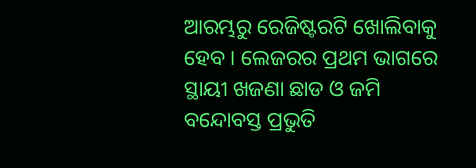ଆରମ୍ଭରୁ ରେଜିଷ୍ଟରଟି ଖୋଲିବାକୁ ହେବ । ଲେଜରର ପ୍ରଥମ ଭାଗରେ ସ୍ଥାୟୀ ଖଜଣା ଛାଡ ଓ ଜମି ବନ୍ଦୋବସ୍ତ ପ୍ରଭୁତି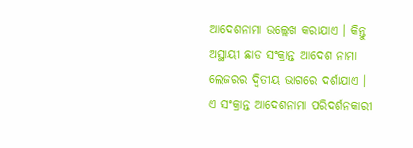ଆଦେଶନାମା ଉଲ୍ଲେଖ କରାଯାଏ । କିନ୍ତୁ ଅସ୍ଥାୟୀ ଛାଡ ସଂକ୍ରାନ୍ତ ଆଦେଶ ନାମା ଲେଜରର ଦ୍ଵିତୀୟ ଭାଗରେ ଦର୍ଶାଯାଏ । ଏ ସଂକ୍ରାନ୍ତ ଆଦେଶନାମା ପରିଦର୍ଶନକାରୀ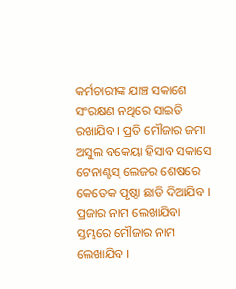କର୍ମଚାରୀଙ୍କ ଯାଞ୍ଚ ସକାଶେ ସଂରକ୍ଷଣ ନଥିରେ ସାଇତି ରଖାଯିବ । ପ୍ରତି ମୌଜାର ଜମା ଅସୁଲ ବକେୟା ହିସାବ ସକାସେ ଟେନାଣ୍ଟସ୍ ଲେଜର ଶେଷରେ କେତେକ ପୃଷ୍ଠା ଛାଡି ଦିଆଯିବ । ପ୍ରଜାର ନାମ ଲେଖାଯିବା ସ୍ତମ୍ଭରେ ମୌଜାର ନାମ ଲେଖାଯିବ ।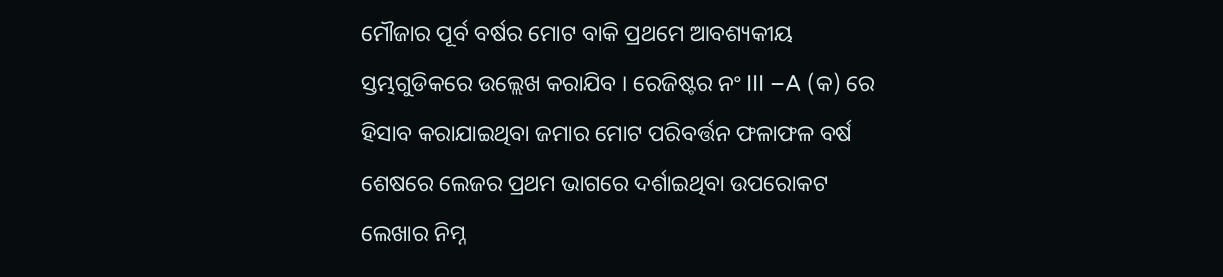ମୌଜାର ପୂର୍ବ ବର୍ଷର ମୋଟ ବାକି ପ୍ରଥମେ ଆବଶ୍ୟକୀୟ ସ୍ତମ୍ଭଗୁଡିକରେ ଉଲ୍ଲେଖ କରାଯିବ । ରେଜିଷ୍ଟର ନଂ III –A (କ) ରେ ହିସାବ କରାଯାଇଥିବା ଜମାର ମୋଟ ପରିବର୍ତ୍ତନ ଫଳାଫଳ ବର୍ଷ ଶେଷରେ ଲେଜର ପ୍ରଥମ ଭାଗରେ ଦର୍ଶାଇଥିବା ଉପରୋକଟ ଲେଖାର ନିମ୍ନ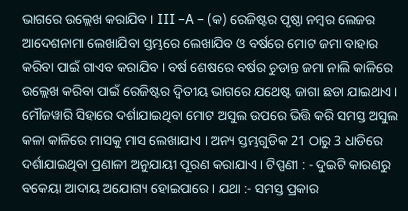ଭାଗରେ ଉଲ୍ଲେଖ କରାଯିବ । III –A – (କ) ରେଜିଷ୍ଟର ପୃଷ୍ଠା ନମ୍ବର ଲେଜର ଆଦେଶନାମା ଲେଖାଯିବା ସ୍ତମ୍ଭରେ ଲେଖାଯିବ ଓ ବର୍ଷରେ ମୋଟ ଜମା ବାହାର କରିବା ପାଇଁ ଗାଏବ କରାଯିବ । ବର୍ଷ ଶେଷରେ ବର୍ଷର ଚୁଡାନ୍ତ ଜମା ନାଲି କାଳିରେ ଉଲ୍ଲେଖ କରିବା ପାଇଁ ରେଜିଷ୍ଟର ଦ୍ଵିତୀୟ ଭାଗରେ ଯଥେଷ୍ଟ ଜାଗା ଛଡା ଯାଇଥାଏ । ମୌଜୱାରି ସିହାରେ ଦର୍ଶାଯାଇଥିବା ମୋଟ ଅସୁଲ ଉପରେ ଭିତ୍ତି କରି ସମସ୍ତ ଅସୁଲ କଳା କାଳିରେ ମାସକୁ ମାସ ଲେଖାଯାଏ । ଅନ୍ୟ ସ୍ତମ୍ଭଗୁଡିକ 21 ଠାରୁ 3 ଧାଡିରେ ଦର୍ଶାଯାଇଥିବା ପ୍ରଣାଳୀ ଅନୁଯାୟୀ ପୂରଣ କରାଯାଏ । ଟିପ୍ପଣୀ : - ଦୁଇଟି କାରଣରୁ ବକେୟା ଆଦାୟ ଅଯୋଗ୍ୟ ହୋଇପାରେ । ଯଥା :- ସମସ୍ତ ପ୍ରକାର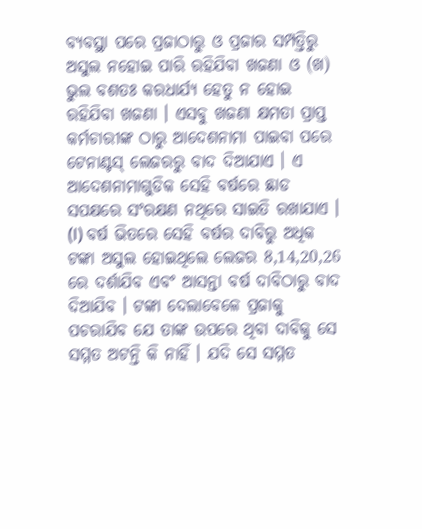ବ୍ୟବସ୍ଥା ପରେ ପ୍ରଜାଠାରୁ ଓ ପ୍ରଜାର ସମ୍ପତ୍ତିରୁ ଅସୁଲ ନହୋଇ ପାରି ରହିଯିବା ଖଜଣା ଓ (ଖ) ଭୁଲ ବଶତଃ କରଧାର୍ଯ୍ୟ ହେତୁ ନ ହୋଇ ରହିଯିବା ଖଜଣା । ଏସବୁ ଖଜଣା କ୍ଷମତା ପ୍ରାପ୍ତ କର୍ମଚାରୀଙ୍କ ଠାରୁ ଆଦେଶନାମା ପାଇବା ପରେ ଟେନାଣ୍ଟସ୍ ଲେଜରରୁ ବାଦ ଦିଆଯାଏ । ଏ ଆଦେଶନାମାଗୁଡିକ ସେହି ବର୍ଷରେ ଛାଡ ସପକ୍ଷରେ ସଂରକ୍ଷଣ ନଥିରେ ସାଇତି ରଖାଯାଏ । (I) ବର୍ଷ ଭିତରେ ସେହି ବର୍ଷର ଦାବିରୁ ଅଧିକ ଟଙ୍କା ଅସୁଲ ହୋଇଥିଲେ ଲେଜର 8,14,20,26 ରେ ଦର୍ଶାଯିବ ଏବଂ ଆସନ୍ତା ବର୍ଷ ଦାବିଠାରୁ ବାଦ ଦିଆଯିବ । ଟଙ୍କା ଦେଲାବେଳେ ପ୍ରଜାକୁ ପଚରାଯିବ ଯେ ତାଙ୍କ ଉପରେ ଥିବା ଦାବିକୁ ସେ ସମ୍ମତ ଅଟନ୍ତି କି ନାହିଁ । ଯଦି ସେ ସମ୍ମତ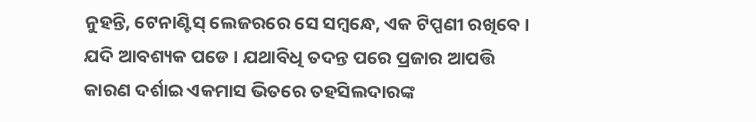ନୁହନ୍ତି, ଟେନାଣ୍ଟିସ୍ ଲେଜରରେ ସେ ସମ୍ବନ୍ଧେ, ଏକ ଟିପ୍ପଣୀ ରଖିବେ । ଯଦି ଆବଶ୍ୟକ ପଡେ । ଯଥାବିଧି ତଦନ୍ତ ପରେ ପ୍ରଜାର ଆପତ୍ତି କାରଣ ଦର୍ଶାଇ ଏକମାସ ଭିତରେ ତହସିଲଦାରଙ୍କ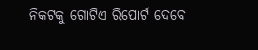ନିକଟକୁ ଗୋଟିଏ ରିପୋର୍ଟ ଦେବେ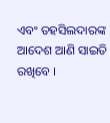ଏବଂ ତହସିଲଦାରଙ୍କ ଆଦେଶ ଆଣି ସାଇତି ରଖିବେ ।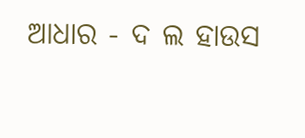ଆଧାର - ଦ ଲ ହାଉସ